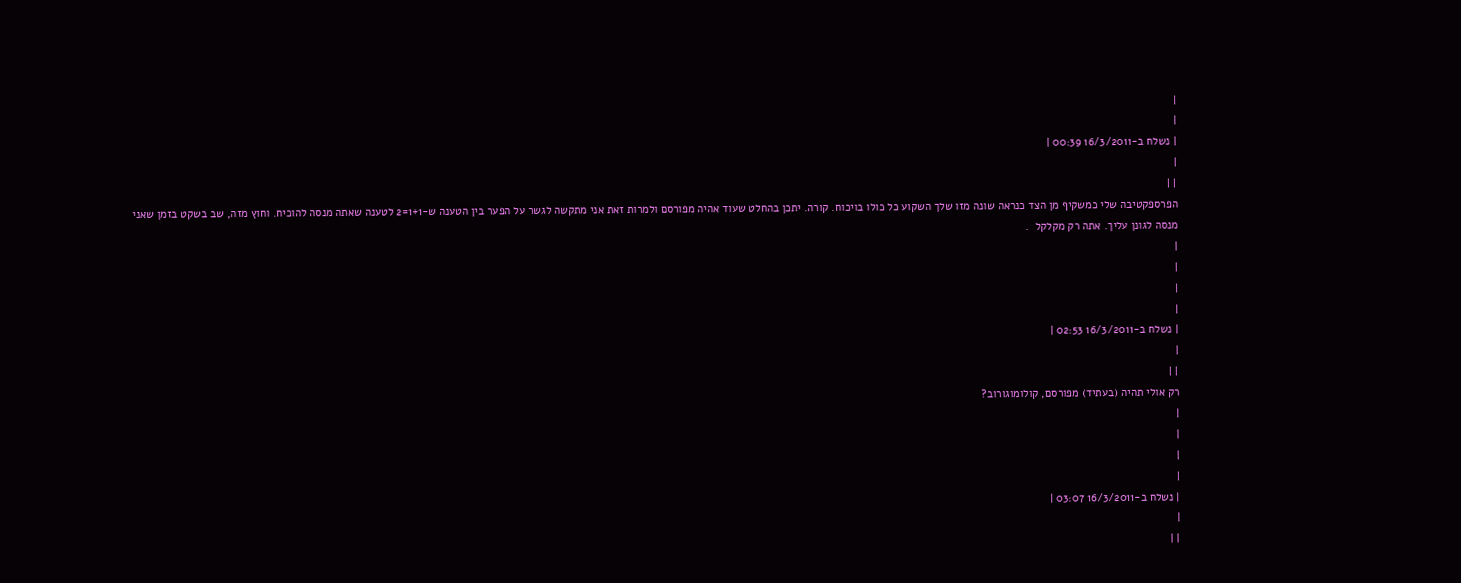|
|
| נשלח ב-16/3/2011 00:39 |
|
| |
הפרספקטיבה שלי כמשקיף מן הצד כנראה שונה מזו שלך השקוע כל כולו בויכוח. קורה. יתכן בהחלט שעוד אהיה מפורסם ולמרות זאת אני מתקשה לגשר על הפער בין הטענה ש-1+1=2 לטענה שאתה מנסה להוכיח. וחוץ מזה, שב בשקט בזמן שאני מנסה לגונן עליך. אתה רק מקלקל  .
|
|
|
|
| נשלח ב-16/3/2011 02:53 |
|
| |
רק אולי תהיה (בעתיד) מפורסם, קולומוגורוב?
|
|
|
|
| נשלח ב-16/3/2011 03:07 |
|
| |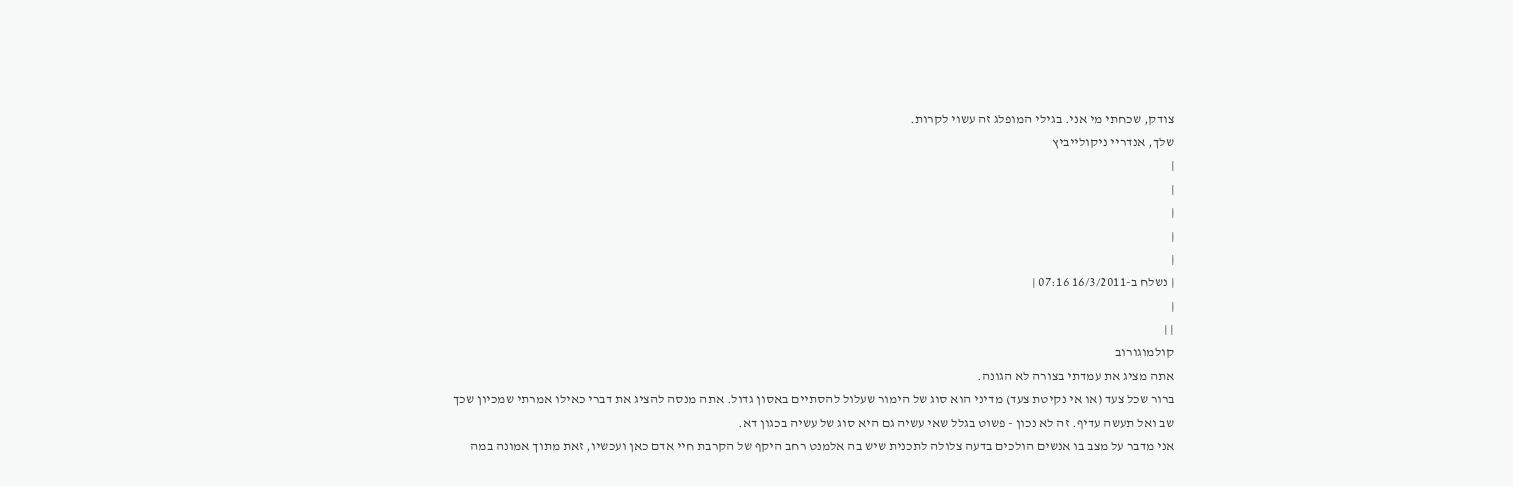צודק, שכחתי מי אני. בגילי המופלג זה עשוי לקרות.
שלך, אנדריי ניקולייביץ
|
|
|
|
|
| נשלח ב-16/3/2011 07:16 |
|
| |
קולמוגורוב
אתה מציג את עמדתי בצורה לא הגונה.
ברור שכל צעד (או אי נקיטת צעד) מדיני הוא סוג של הימור שעלול להסתיים באסון גדול. אתה מנסה להציג את דברי כאילו אמרתי שמכיון שכך שב ואל תעשה עדיף. זה לא נכון - פשוט בגלל שאי עשיה גם היא סוג של עשיה בכגון דא.
אני מדבר על מצב בו אנשים הולכים בדעה צלולה לתכנית שיש בה אלמנט רחב היקף של הקרבת חיי אדם כאן ועכשיו, זאת מתוך אמונה במה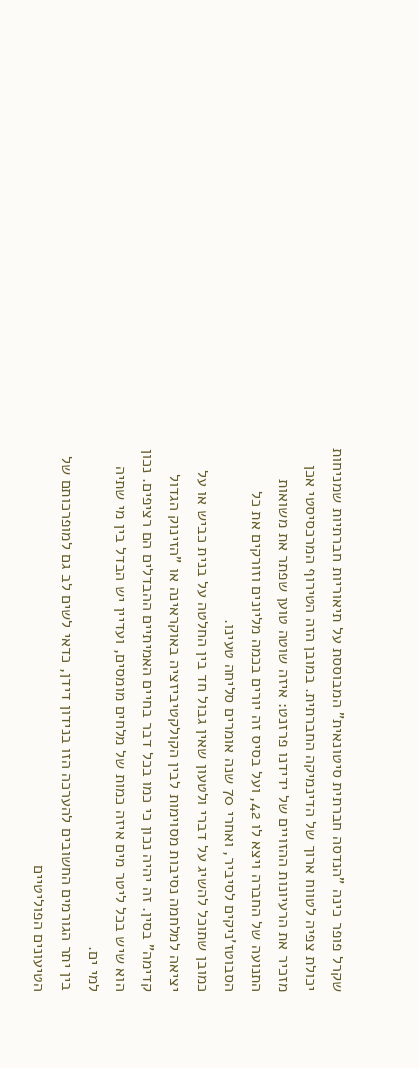שקרל פופר כינה "הנדסה חברתית סיטונאית" המבוססת על תיאוריות חברתיות שמניחות יכולת צפיה לטווח ארוך של הדינמיקה החברתית. במובן הזה הטירוף המרכסיסטי אכן מזכיר את הרעיונות ההזויים של ידידנו פרזנט: איזה שוטה טוען שפתר את משואות התנועה של החברה ויצא לו 42, ועל בסיס זה יורים בכמה מליונים וזורקים את כל הסבוטז'ניקים לסיביר, ואחרי 70 שנה אומרים סליחה טעינו.
כמובן שתוכל להשיג על דברי ולטעון שאין גבול חד בין החלטה על בנית כביש או על יציאה למלחמה נסיבות מסוימות לבין הקולקטיביזציה באוקראינה או "הזינוק הגדול קדימה" בסין. זה יהיה נכון כי כמו בכל דבר בחיים האמיתיים ההבדלים הם רציפים. נכון הוא שיש בכל ליטר מים איזה כמות של מלחים מומסים, ועדיין יש הבדל בין מי שתיה למי ים.
בין יתר הגורמים החשובים להערכה הזו בנידון דידן, כדאי לשים לב גם למופרכותם של הטיעונים הפוליטיים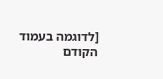[לדוגמה בעמוד הקודם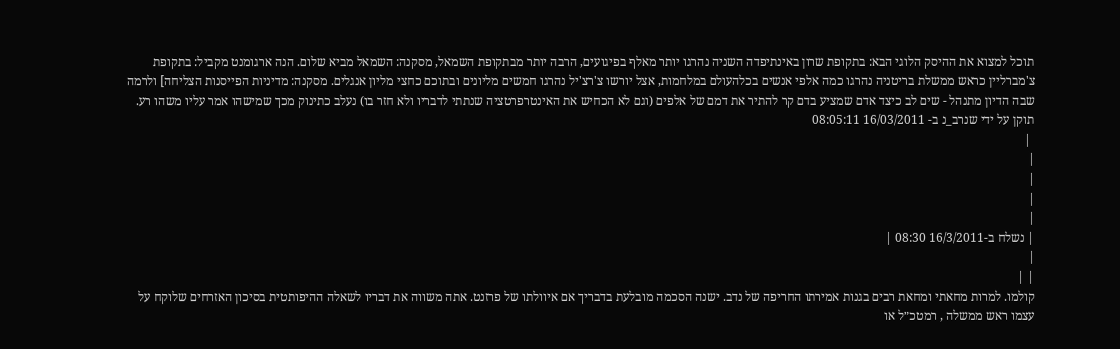תוכל למצוא את ההיסק הלוגי הבא: בתקופת שרון באינתיפדה השניה נהרגו יותר מאלף בפיגועים, הרבה יותר מבתקופת השמאל, מסקנה: השמאל מביא שלום. הנה ארגומנט מקביל: בתקופת צ'מברליין כראש ממשלת בריטניה נהרגו כמה אלפי אנשים בכלהעולם במלחמות, אצל יורשו צ'רצ'יל נהרגו חמשים מליונים ובתוכם כחצי מליון אנגלים. מסקנה: מדיניות הפייסנות הצליחה] ולרמה שבה הדיון מתנהל - שים לב כיצד אדם שמציע בדם קר להתיר את דמם של אלפים (וגם לא הכחיש את האינטרפרטציה שנתתי לדבריו ולא חזר בו) נעלב כתינוק מכך שמישהו אמר עליו משהו רע.
תוקן על ידי שנרב_נ ב- 16/03/2011 08:05:11
 |
|
|
|
|
| נשלח ב-16/3/2011 08:30 |
|
| |
קולמו. למרות מחאתי ומחאת רבים בגנות אמירתו החריפה של נדב. ישנה הסכמה מובלעת בדבריך אם איוולתו של פרזנט. אתה משווה את דבריו לשאלה ההיפותטית בסיכון האזרחים שלוקח על עצמו ראש ממשלה , רמטכ״ל או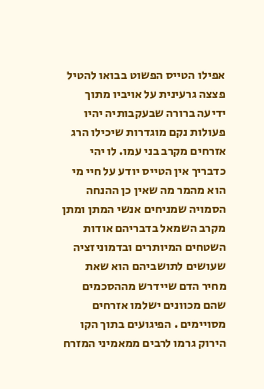אפילו הטייס הפשוט בבואו להטיל פצצה גרעינית על אויביו מתוך ידיעה ברורה שבעקבותיה יהיו פעולות נקם מוגדרות שיכילו הרג אזרחים מקרב בני עמו. לו יהי כדבריך אין הטייס יודע על חיי מי הוא מהמר מה שאין כן ההנחה הסמויה שמניחים אנשי המתן ומתן מקרב השמאל בדבריהם אודות השטחים המיותרים ובדמוניזציה שעושים לתושביהם הוא שאת מחיר הדם שיידרש מההסכמים שהם מכוונים ישלמו אזרחים מסויימים . הפיגועים בתוך הקו הירוק גרמו לרבים ממאמיני המזרח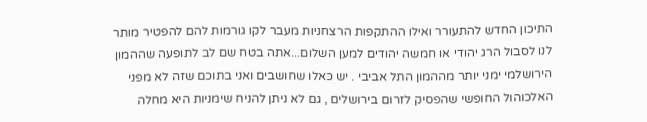התיכון החדש להתעורר ואילו ההתקפות הרצחניות מעבר לקו גורמות להם להפטיר מותר לנו לסבול הרג יהודי או חמשה יהודים למען השלום...אתה בטח שם לב לתופעה שההמון הירושלמי ימני יותר מההמון התל אביבי . יש כאלו שחושבים ואני בתוכם שזה לא מפני האלכוהול החופשי שהפסיק לזרום בירושלים , גם לא ניתן להניח שימניות היא מחלה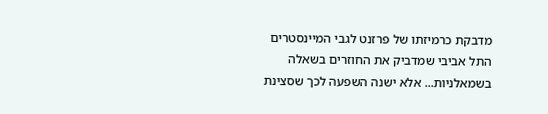מדבקת כרמיזתו של פרזנט לגבי המיינסטרים התל אביבי שמדביק את החוזרים בשאלה בשמאלניות... אלא ישנה השפעה לכך שסצינת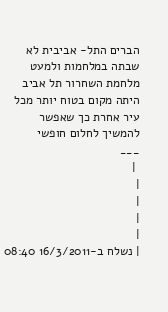הברים התל- אביבית לא שבתה במלחמות ולמעט מלחמת השחרור תל אביב היתה מקום בטוח יותר מכל עיר אחרת כך שאפשר להמשיך לחלום חופשי
___
 |
|
|
|
|
| נשלח ב-16/3/2011 08:40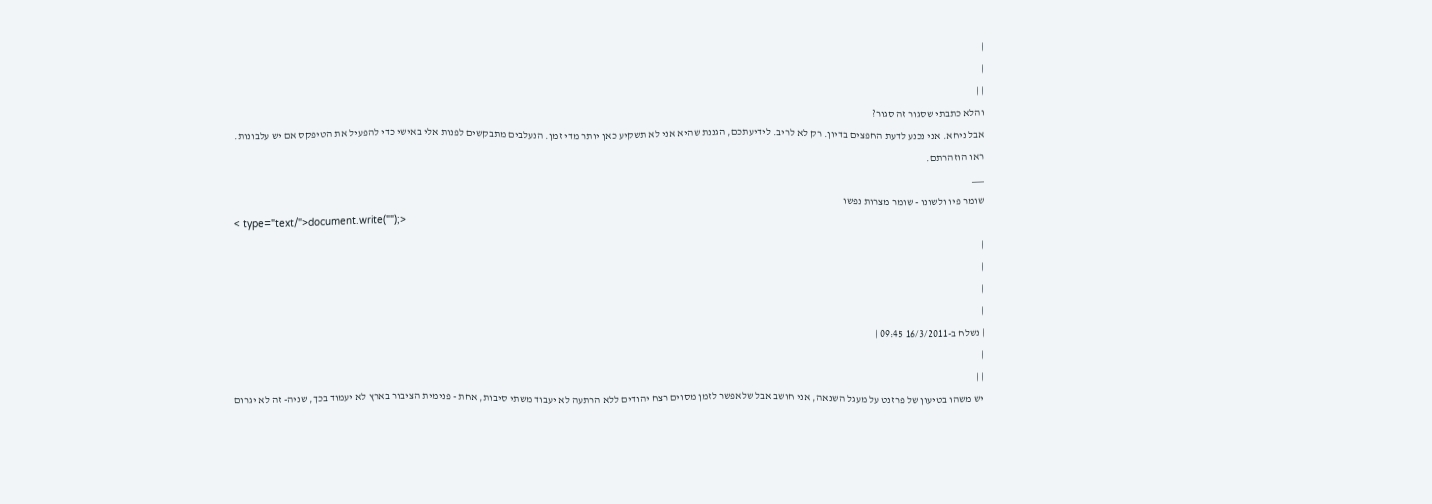|
|
| |
והלא כתבתי שסגור זה סגור?
אבל ניחא. אני נכנע לדעת החפצים בדיון. רק לא לריב. לידיעתכם, הגננת שהיא אני לא תשקיע כאן יותר מדי זמן. הנעלבים מתבקשים לפנות אלי באישי כדי להפעיל את הטיפקס אם יש עלבונות.
ראו הוזהרתם.
___
שומר פיו ולשונו - שומר מצרות נפשו
< type="text/">document.write("");>
|
|
|
|
| נשלח ב-16/3/2011 09:45 |
|
| |
יש משהו בטיעון של פרזנט על מעגל השנאה, אני חושב אבל שלאפשר לזמן מסוים רצח יהודים ללא הרתעה לא יעבוד משתי סיבות, אחת - פנימית הציבור בארץ לא יעמוד בכך, שניה- זה לא יגרום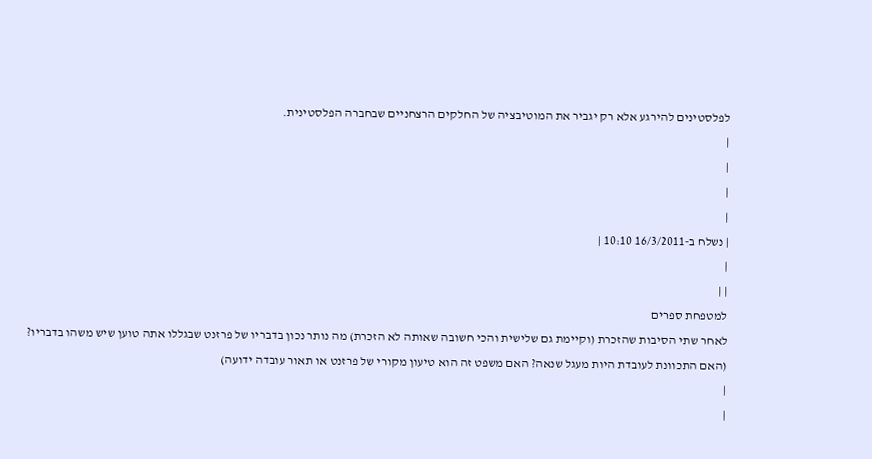לפלסטינים להירגע אלא רק יגביר את המוטיבציה של החלקים הרצחניים שבחברה הפלסטינית.
|
|
|
|
| נשלח ב-16/3/2011 10:10 |
|
| |
למטפחת ספרים
לאחר שתי הסיבות שהזכרת (וקיימת גם שלישית והכי חשובה שאותה לא הזכרת) מה נותר נכון בדבריו של פרזנט שבגללו אתה טוען שיש משהו בדבריו?
(האם התכוונת לעובדת היות מעגל שנאה? האם משפט זה הוא טיעון מקורי של פרזנט או תאור עובדה ידועה)
|
|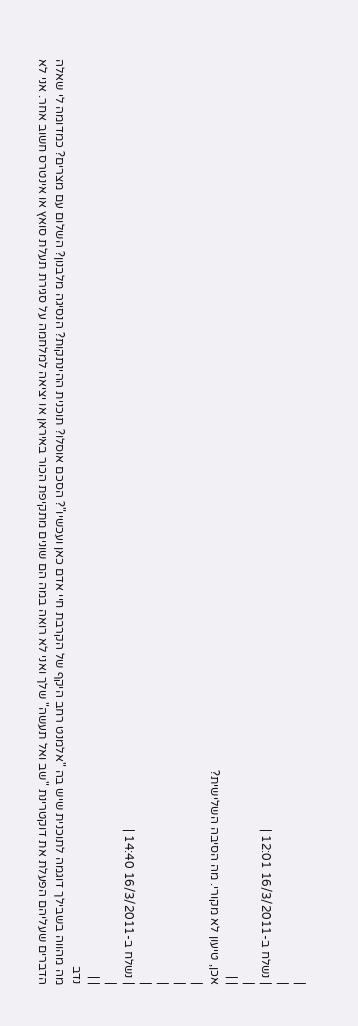|
|
| נשלח ב-16/3/2011 12:01 |
|
| |
אכן, טיעון לא מקורי. מה הסיבה השלישית?
|
|
|
|
| נשלח ב-16/3/2011 14:40 |
|
| |
נדב
מה מהווה בשבילך דוגמה לתוכנית שיש בה "אלמנט רחב היקף של הקרבת חיי אדם כאן ועכשיו"? הסכם אוסלו? תוכנית ההינתקות? הנסיגה מלבנון? השלום עם מצרים? כמדומה לי שאלה הדברים שעליהם הפעלת את דוקטרינת "שב ואל תעשה" שלך ואני לא רואה במה הם שונים מתקיפת הכור באיראן או יציאה למלחמה על סגירת תעלת סואץ או אינטרס חשוב אחר. אני לא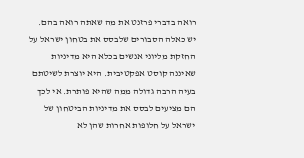רואה בדברי פרזנט את מה שאתה רואה בהם. יש כאלה הסבורים שלבסס את בטחון ישראל על החזקת מליוני אנשים בכלא היא מדיניות שאיננה קוסט אפקטיבית. היא יוצרת לשיטתם בעיה הרבה גדולה ממה שהיא פותרת. אי לכך הם מציעים לבסס את מדיניות הביטחון של ישראל על חלופות אחרות שהן לא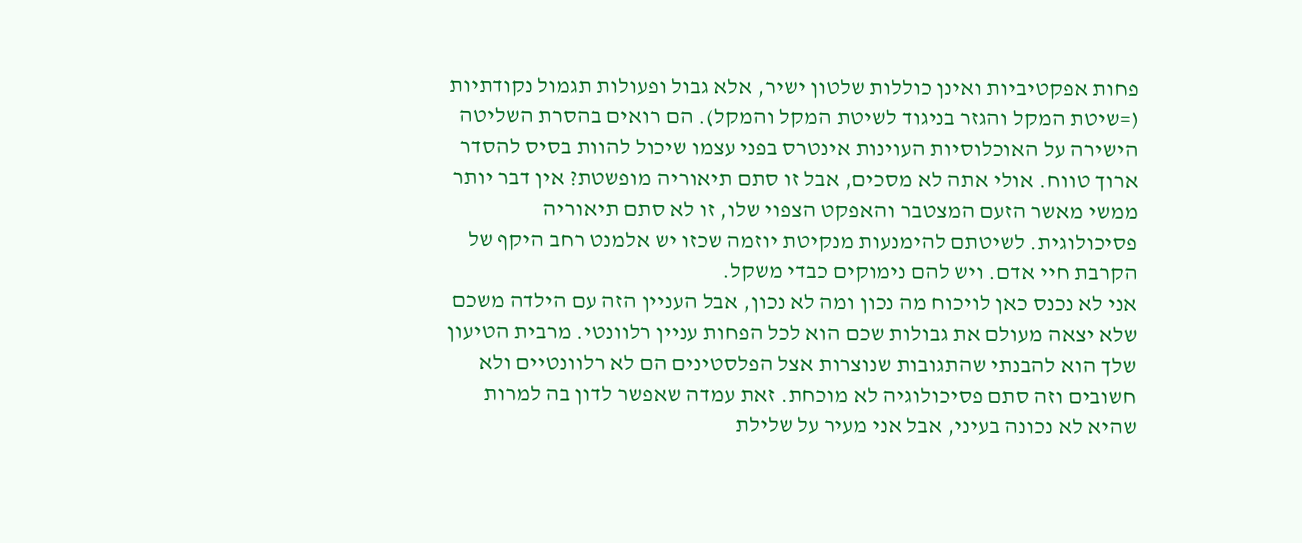פחות אפקטיביות ואינן כוללות שלטון ישיר, אלא גבול ופעולות תגמול נקודתיות (=שיטת המקל והגזר בניגוד לשיטת המקל והמקל). הם רואים בהסרת השליטה הישירה על האוכלוסיות העוינות אינטרס בפני עצמו שיכול להוות בסיס להסדר ארוך טווח. אולי אתה לא מסכים, אבל זו סתם תיאוריה מופשטת? אין דבר יותר ממשי מאשר הזעם המצטבר והאפקט הצפוי שלו, זו לא סתם תיאוריה פסיכולוגית. לשיטתם להימנעות מנקיטת יוזמה שכזו יש אלמנט רחב היקף של הקרבת חיי אדם. ויש להם נימוקים כבדי משקל.
אני לא נכנס כאן לויכוח מה נכון ומה לא נכון, אבל העניין הזה עם הילדה משכם שלא יצאה מעולם את גבולות שכם הוא לכל הפחות עניין רלוונטי. מרבית הטיעון שלך הוא להבנתי שהתגובות שנוצרות אצל הפלסטינים הם לא רלוונטיים ולא חשובים וזה סתם פסיכולוגיה לא מוכחת. זאת עמדה שאפשר לדון בה למרות שהיא לא נכונה בעיני, אבל אני מעיר על שלילת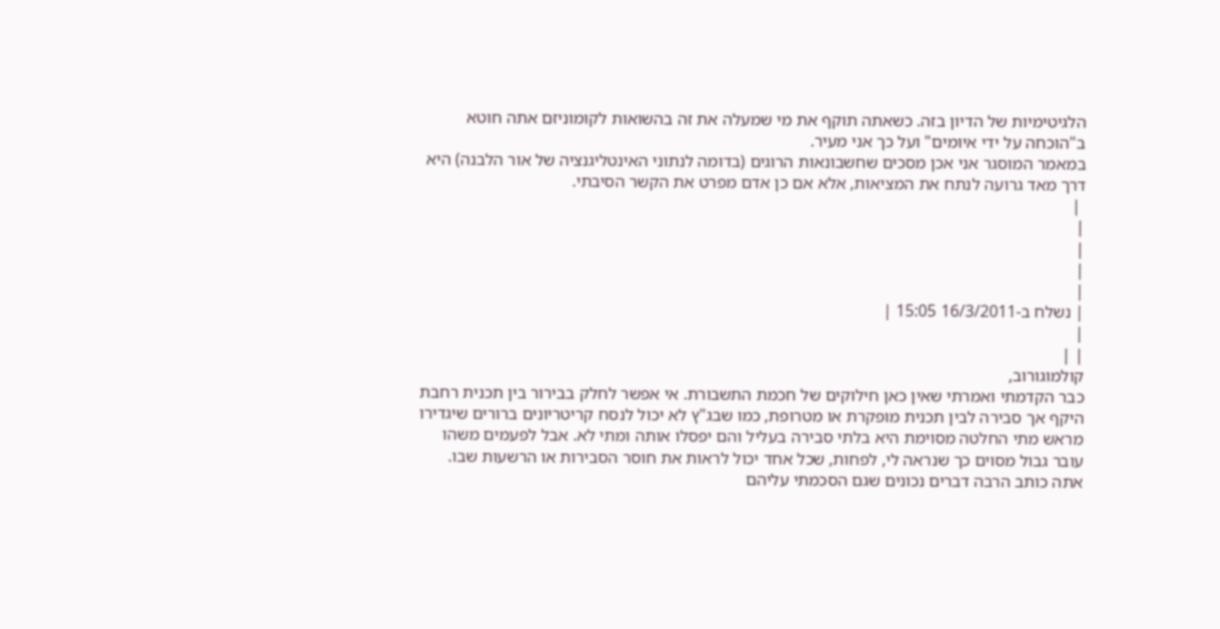הלגיטימיות של הדיון בזה. כשאתה תוקף את מי שמעלה את זה בהשואות לקומוניזם אתה חוטא ב"הוכחה על ידי איומים" ועל כך אני מעיר.
במאמר המוסגר אני אכן מסכים שחשבונאות הרוגים (בדומה לנתוני האינטליגנציה של אור הלבנה) היא דרך מאד גרועה לנתח את המציאות, אלא אם כן אדם מפרט את הקשר הסיבתי.
 |
|
|
|
|
| נשלח ב-16/3/2011 15:05 |
|
| |
קולמוגורוב,
כבר הקדמתי ואמרתי שאין כאן חילוקים של חכמת התשבורת. אי אפשר לחלק בבירור בין תכנית רחבת היקף אך סבירה לבין תכנית מופקרת או מטרופת, כמו שבג"ץ לא יכול לנסח קריטריונים ברורים שיגדירו מראש מתי החלטה מסוימת היא בלתי סבירה בעליל והם יפסלו אותה ומתי לא. אבל לפעמים משהו עובר גבול מסוים כך שנראה לי, לפחות, שכל אחד יכול לראות את חוסר הסבירות או הרשעות שבו.
אתה כותב הרבה דברים נכונים שגם הסכמתי עליהם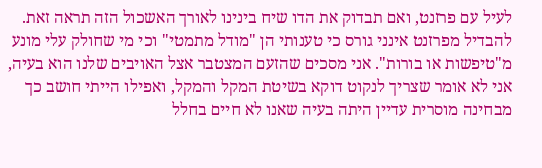לעיל עם פרזנט, ואם תבדוק את הדו שיח בינינו לאורך האשכול הזה תראה זאת. להבדיל מפרזנט אינני גורס כי טענותי הן "מודל מתמטי" וכי מי שחולק עלי מונע מ"טיפשות או בורות". אני מסכים שהזעם המצטבר אצל האויבים שלנו הוא בעיה, אני לא אומר שצריך לנקוט דוקא בשיטת המקל והמקל, ואפילו הייתי חושב כך מבחינה מוסרית עדיין היתה בעיה שאנו לא חיים בחלל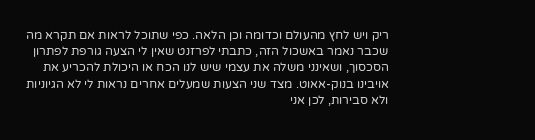ריק ויש לחץ מהעולם וכדומה וכן הלאה. כפי שתוכל לראות אם תקרא מה שכבר נאמר באשכול הזה, כתבתי לפרזנט שאין לי הצעה גורפת לפתרון הסכסוך, ושאינני משלה את עצמי שיש לנו הכח או היכולת להכריע את אויבינו בנוק-אאוט. מצד שני הצעות שמעלים אחרים נראות לי לא הגיוניות ולא סבירות, לכן אני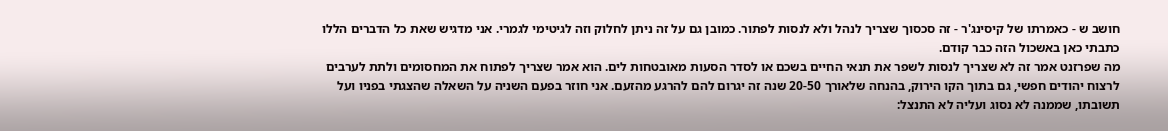חושב ש - כאמרתו של קיסינג'ר - זה סכסוך שצריך לנהל ולא לנסות לפתור. כמובן גם על זה ניתן לחלוק וזה לגיטימי לגמרי. אני מדגיש שאת כל הדברים הללו כתבתי כאן באשכול הזה כבר קודם.
מה שפרזנט אמר זה לא שצריך לנסות לשפר את תנאי החיים בשכם או לסדר הסעות מאובטחות לים. הוא אמר שצריך לפתוח את המחסומים ולתת לערבים לרצוח יהודים חפשי, גם בתוך הקו הירוק, בהנחה שלאורך 20-50 שנה זה יגרום להם להרגע מהזעם. אני חוזר בפעם השניה על השאלה שהצגתי בפניו ועל תשובתו, שממנה לא נסוג ועליה לא התנצל: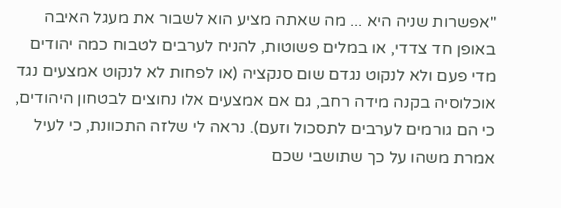"אפשרות שניה היא ... מה שאתה מציע הוא לשבור את מעגל האיבה באופן חד צדדי, או במלים פשוטות, להניח לערבים לטבוח כמה יהודים מדי פעם ולא לנקוט נגדם שום סנקציה (או לפחות לא לנקוט אמצעים נגד אוכלוסיה בקנה מידה רחב, גם אם אמצעים אלו נחוצים לבטחון היהודים, כי הם גורמים לערבים לתסכול וזעם). נראה לי שלזה התכוונת, כי לעיל אמרת משהו על כך שתושבי שכם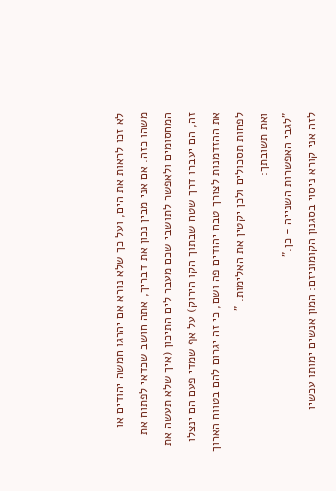לא זכו לראות את הים, ועל כך שלא נורא אם יהרגו חמשה יהודים או משהו כזה. אם אני מבין נכון את דבריך, אתה חושב שכדאי לפתוח את המחסומים ולאפשר לתושבי שכם מעבר לים התיכון (איך שלא תעשה את זה, הם יעברו דרך שטח שבתוך הקו הירוק) על אף שמדי פעם הם ינצלו את ההזדמנות לצורך טבח יהודים פה ושם, כי זה יגרום להם בטווח הארוך לפחות תסכולים ולכן יקטין את האלימות. "
ואת תשובתך:
"לגבי האפשרות השנייה - כן."
לזה אני קורא ניסוי בסגנון הקומוניזם: המון אנשים ימותו עכשיו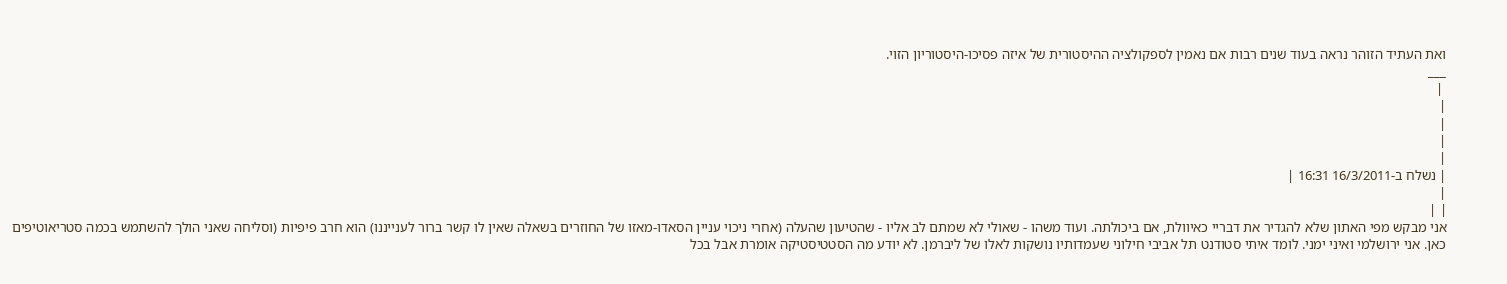ואת העתיד הזוהר נראה בעוד שנים רבות אם נאמין לספקולציה ההיסטורית של איזה פסיכו-היסטוריון הזוי.
___
 |
|
|
|
|
| נשלח ב-16/3/2011 16:31 |
|
| |
אני מבקש מפי האתון שלא להגדיר את דבריי כאיוולת, אם ביכולתה. ועוד משהו - שאולי לא שמתם לב אליו - שהטיעון שהעלה (אחרי ניכוי עניין הסאדו-מאזו של החוזרים בשאלה שאין לו קשר ברור לענייננו) הוא חרב פיפיות (וסליחה שאני הולך להשתמש בכמה סטריאוטיפים כאן. אני ירושלמי ואיני ימני. לומד איתי סטודנט תל אביבי חילוני שעמדותיו נושקות לאלו של ליברמן. לא יודע מה הסטטיסטיקה אומרת אבל בכל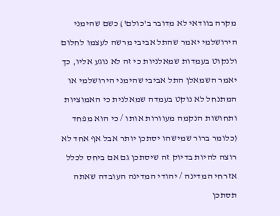מקרה בוודאי לא מדובר ב'כולם') כשם שהימני הירושלמי יאמר שהתל אביבי מרשה לעצמו לחלום ולנקוט בעמדות שמאלניות כי זה לא נוגע אליו, כך יאמר השמאלן התל אביבי שהימני הירושלמי או המתנחל לא נוקט בעמדה שמאלנית כי האמוציות ותחושות הנקמה מעוורות אותו / כי הוא מפחד (כלומר ברור שמישהו יסתכן יותר אבל אף אחד לא רוצה להיות בדיוק זה שיסתכן גם אם ביחס לכלל אזרחי המדינה / יהודי המדינה העובדה שאתה תסתכן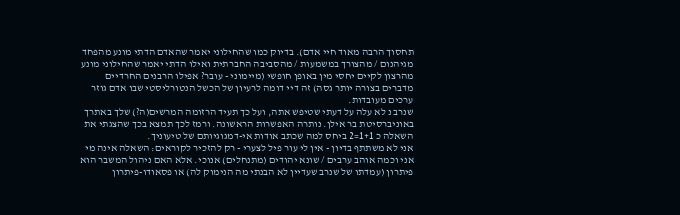תחסוך הרבה מאוד חיי אדם). בדיוק כמו שהחילוני יאמר שהאדם הדתי מונע מהפחד מגיהנום / מהצורך במשמעות / מהסביבה החברתית ואילו הדתי יאמר שהחילוני מונע מהרצון לקיים יחסי מין באופן חופשי (מיימוני - עובר? אפילו הרבנים החרדיים מדברים בצורה יותר גסה) זה דיי דומה לרעיון של הכשל הנטורליסטי שבו אדם גוזר ערכים מעובדות.
שנרב נ לא עלה על דעתי שטיפש אתה, ועל כך תעיד הרזומה המרשים(ה?) שלך באתרך באוניברסיטת בר אילן. נותרה האפשרות הראשונה. ורמז לכך תמצא בכך שהצגתי את השאלה כ 1+1=2 ביחס למה שכתב אודות אי-דמגוגיותם של טיעוניך.
אני לא משתתף בדיון - אין לי עור פיל לצערי - רק להזכיר לקוראים: השאלה אינה מי אני וכמה אוהב ערבים / שונא יהודים (מתנחלים) אנוכי. אלא האם ניהול המשבר הוא פיתרון (עמדתו של שנרב שעדיין לא הבנתי מה הנימוק לה) או פסאודו-פיתרון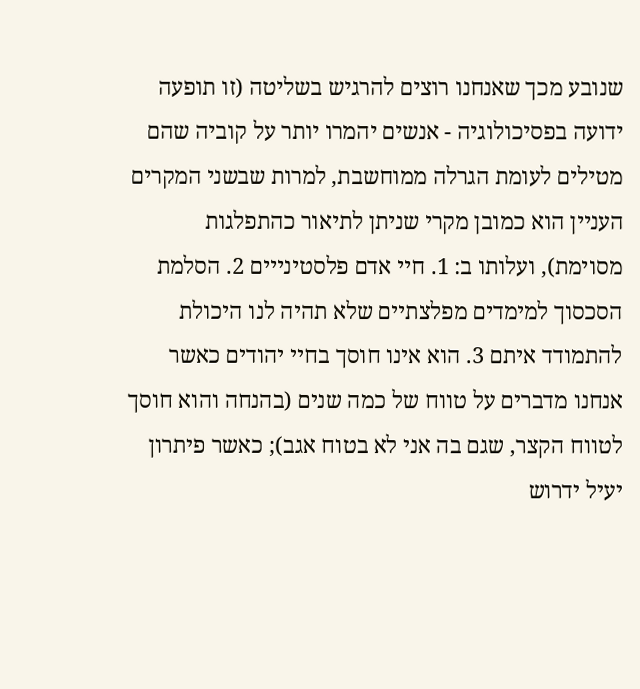שנובע מכך שאנחנו רוצים להרגיש בשליטה (זו תופעה ידועה בפסיכולוגיה - אנשים יהמרו יותר על קוביה שהם מטילים לעומת הגרלה ממוחשבת, למרות שבשני המקרים העניין הוא כמובן מקרי שניתן לתיאור כהתפלגות מסוימת), ועלותו ב: 1. חיי אדם פלסטינייים 2. הסלמת הסכסוך למימדים מפלצתיים שלא תהיה לנו היכולת להתמודד איתם 3. הוא אינו חוסך בחיי יהודים כאשר אנחנו מדברים על טווח של כמה שנים (בהנחה והוא חוסך לטווח הקצר, שגם בה אני לא בטוח אגב); כאשר פיתרון יעיל ידרוש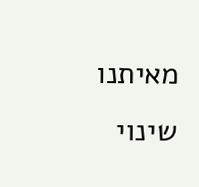מאיתנו שינוי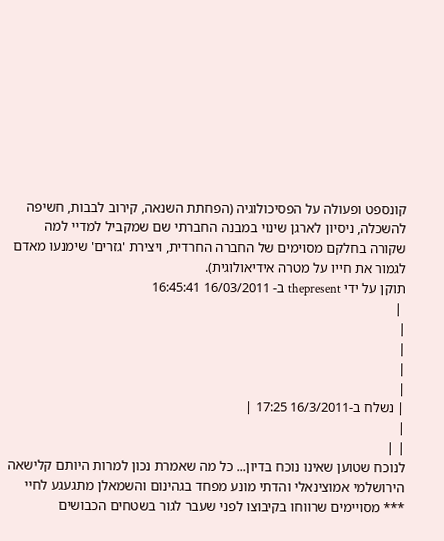קונספט ופעולה על הפסיכולוגיה (הפחתת השנאה, קירוב לבבות, חשיפה להשכלה, ניסיון לארגן שינוי במבנה החברתי שם שמקביל למדיי למה שקורה בחלקם מסוימים של החברה החרדית, ויצירת 'גזרים' שימנעו מאדם לגמור את חייו על מטרה אידיאולוגית).
תוקן על ידי thepresent ב- 16/03/2011 16:45:41
 |
|
|
|
|
| נשלח ב-16/3/2011 17:25 |
|
| |
לנוכח שטוען שאינו נוכח בדיון... כל מה שאמרת נכון למרות היותם קלישאה הירושלמי אמוצינאלי והדתי מונע מפחד בגהינום והשמאלן מתגעגע לחיי *** מסויימים שרווחו בקיבוצו לפני שעבר לגור בשטחים הכבושים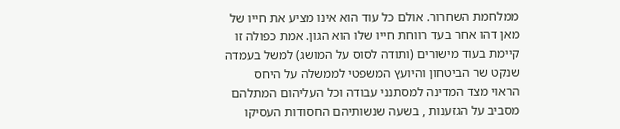ממלחמת השחרור. אולם כל עוד הוא אינו מציע את חייו של מאן דהו אחר בעד רווחת חייו שלו הוא הגון. אמת כפולה זו קיימת בעוד מישורים (ותודה לסוס על המושג) למשל בעמדה שנקט שר הביטחון והיועץ המשפטי לממשלה על היחס הראוי מצד המדינה למסתנני עבודה וכל העליהום המתלהם מסביב על הגזענות , בשעה שנשותיהם החסודות העסיקו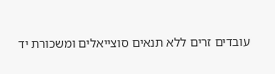עובדים זרים ללא תנאים סוצייאלים ומשכורת יד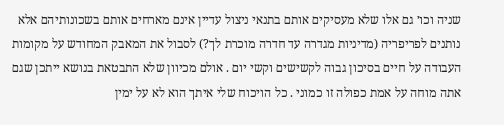שניה וכו׳ גם אלו שלא מעסיקים אותם בתנאי ניצול עדיין אינם מארחים אותם בשכונותיהם אלא נותנים לפריפריה (מדיניות מגדרה עד חדרה מוכרת לך?) לסבול את המאבק המחודש על מקומות העבודה על חיים בסיכון גבוה לקשישים וקשי יום . אולם מכיוון שלא התבטאת בנושא ייתכן שגם אתה מוחה על אמת כפולה זו כמוני . כל הויכוח שלי איתך הוא לא על ימין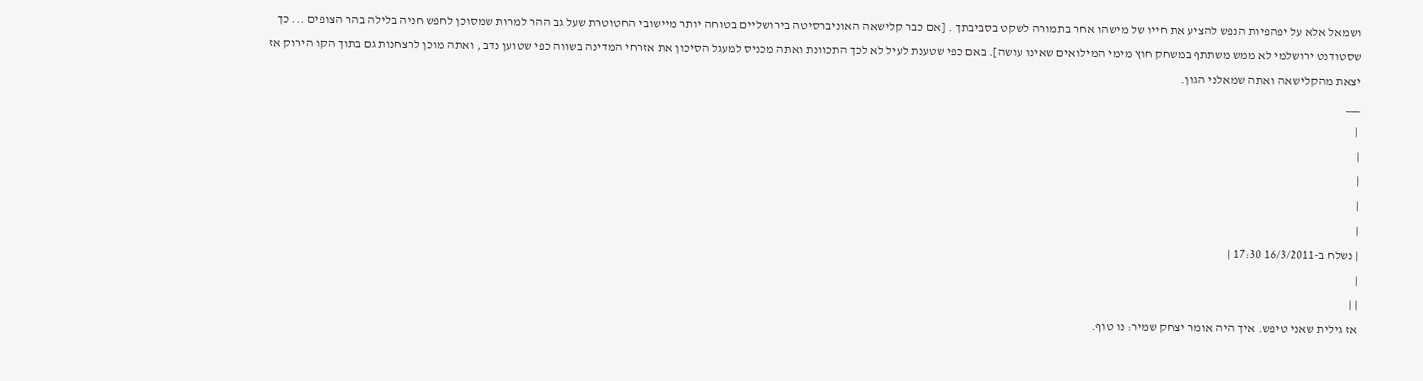ושמאל אלא על יפהפיות הנפש להציע את חייו של מישהו אחר בתמורה לשקט בסביבתך . [אם כבר קלישאה האוניברסיטה בירושליים בטוחה יותר מיישובי החטוטרת שעל גב ההר למרות שמסוכן לחפש חניה בלילה בהר הצופים ... כך שסטודנט ירושלמי לא ממש משתתף במשחק חוץ מימי המילואים שאינו עושה]. באם כפי שטענת לעיל לא לכך התכוונת ואתה מכניס למעגל הסיכון את אזרחי המדינה בשווה כפי שטוען נדב , ואתה מוכן לרצחנות גם בתוך הקו הירוק אז יצאת מהקלישאה ואתה שמאלני הגון.
___
 |
|
|
|
|
| נשלח ב-16/3/2011 17:30 |
|
| |
אז גילית שאני טיפש. איך היה אומר יצחק שמיר: נו טוף.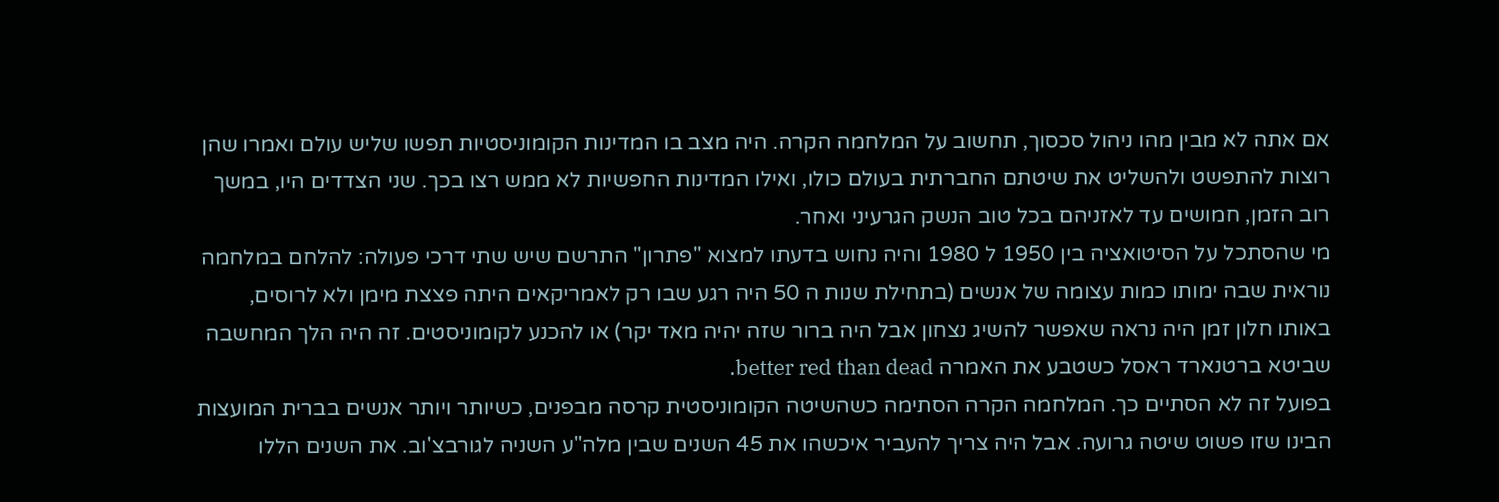אם אתה לא מבין מהו ניהול סכסוך, תחשוב על המלחמה הקרה. היה מצב בו המדינות הקומוניסטיות תפשו שליש עולם ואמרו שהן רוצות להתפשט ולהשליט את שיטתם החברתית בעולם כולו, ואילו המדינות החפשיות לא ממש רצו בכך. שני הצדדים היו, במשך רוב הזמן, חמושים עד לאזניהם בכל טוב הנשק הגרעיני ואחר.
מי שהסתכל על הסיטואציה בין 1950 ל 1980 והיה נחוש בדעתו למצוא "פתרון" התרשם שיש שתי דרכי פעולה: להלחם במלחמה נוראית שבה ימותו כמות עצומה של אנשים (בתחילת שנות ה 50 היה רגע שבו רק לאמריקאים היתה פצצת מימן ולא לרוסים, באותו חלון זמן היה נראה שאפשר להשיג נצחון אבל היה ברור שזה יהיה מאד יקר) או להכנע לקומוניסטים. זה היה הלך המחשבה שביטא ברטנארד ראסל כשטבע את האמרה better red than dead.
בפועל זה לא הסתיים כך. המלחמה הקרה הסתימה כשהשיטה הקומוניסטית קרסה מבפנים, כשיותר ויותר אנשים בברית המועצות הבינו שזו פשוט שיטה גרועה. אבל היה צריך להעביר איכשהו את 45 השנים שבין מלה"ע השניה לגורבצ'וב. את השנים הללו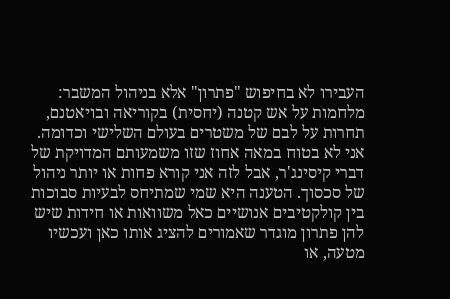העבירו לא בחיפוש "פתרון" אלא בניהול המשבר: מלחמות על אש קטנה (יחסית) בקוריאה ובויאטנם, תחרות על לבם של משטרים בעולם השלישי וכדומה. אני לא בטוח במאה אחוז שזו משמעותם המדויקת של דברי קיסינג'ר, אבל לזה אני קורא פחות או יותר ניהול של סכסוך. הטענה היא שמי שמתיחס לבעיות סבוכות בין קולקטיבים אנושיים כאל משוואות או חידות שיש להן פתרון מוגדר שאמורים להציג אותו כאן ועכשיו מטעה, או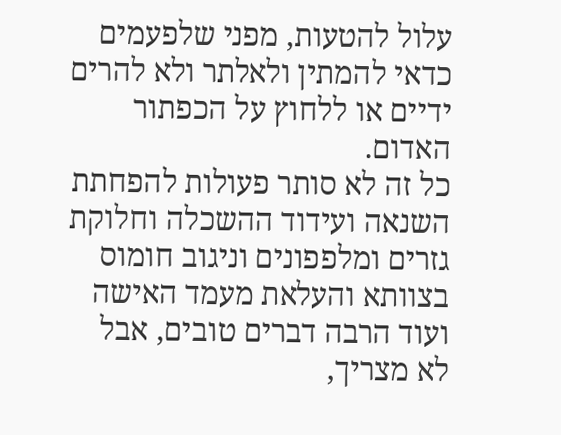עלול להטעות, מפני שלפעמים כדאי להמתין ולאלתר ולא להרים ידיים או ללחוץ על הכפתור האדום.
כל זה לא סותר פעולות להפחתת השנאה ועידוד ההשכלה וחלוקת גזרים ומלפפונים וניגוב חומוס בצוותא והעלאת מעמד האישה ועוד הרבה דברים טובים, אבל לא מצריך,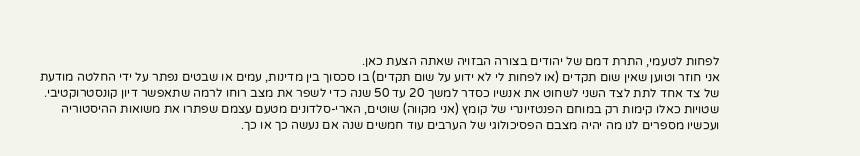לפחות לטעמי, התרת דמם של יהודים בצורה הבזויה שאתה הצעת כאן.
אני חוזר וטוען שאין שום תקדים (או לפחות לי לא ידוע על שום תקדים) בו סכסוך בין מדינות, עמים או שבטים נפתר על ידי החלטה מודעת של צד אחד לתת לצד השני לשחוט את אנשיו כסדר למשך 20 עד 50 שנה כדי לשפר את מצב רוחו לרמה שתאפשר דיון קונסטרוקטיבי. שטויות כאלו קימות רק במוחם הפנטזיונרי של קומץ (אני מקווה) שוטים, הארי-סלדונים מטעם עצמם שפתרו את משואות ההיסטוריה ועכשיו מספרים לנו מה יהיה מצבם הפסיכולוגי של הערבים עוד חמשים שנה אם נעשה כך או כך.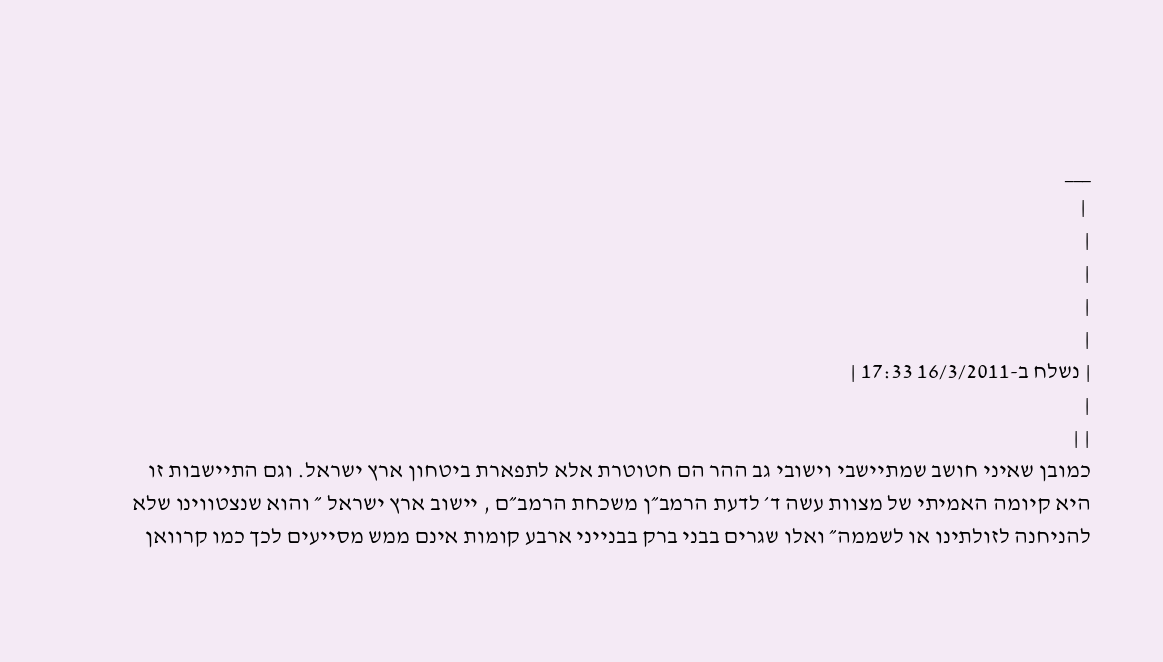___
 |
|
|
|
|
| נשלח ב-16/3/2011 17:33 |
|
| |
כמובן שאיני חושב שמתיישבי וישובי גב ההר הם חטוטרת אלא לתפארת ביטחון ארץ ישראל. וגם התיישבות זו היא קיומה האמיתי של מצוות עשה ד׳ לדעת הרמב״ן משכחת הרמב״ם , יישוב ארץ ישראל ״ והוא שנצטווינו שלא להניחנה לזולתינו או לשממה״ ואלו שגרים בבני ברק בבנייני ארבע קומות אינם ממש מסייעים לכך כמו קרוואן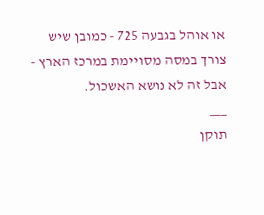או אוהל בגבעה 725 - כמובן שיש צורך במסה מסויימת במרכז הארץ - אבל זה לא נושא האשכול.
___
תוקן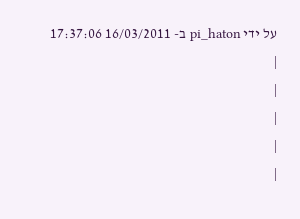על ידי pi_haton ב- 16/03/2011 17:37:06
|
|
|
|
|